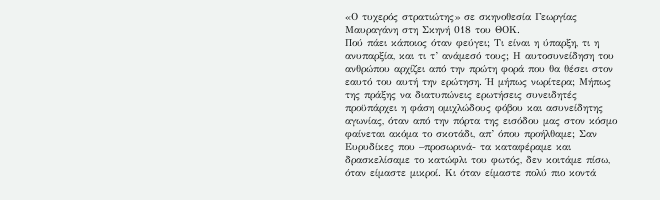«Ο τυχερός στρατιώτης» σε σκηνοθεσία Γεωργίας Μαυραγάνη στη Σκηνή 018 του ΘΟΚ.
Πού πάει κάποιος όταν φεύγει; Τι είναι η ύπαρξη, τι η ανυπαρξία, και τι τ’ ανάμεσό τους; Η αυτοσυνείδηση του ανθρώπου αρχίζει από την πρώτη φορά που θα θέσει στον εαυτό του αυτή την ερώτηση. Ή μήπως νωρίτερα; Μήπως της πράξης να διατυπώνεις ερωτήσεις συνειδητές προϋπάρχει η φάση ομιχλώδους φόβου και ασυνείδητης αγωνίας, όταν από την πόρτα της εισόδου μας στον κόσμο φαίνεται ακόμα το σκοτάδι, απ’ όπου προήλθαμε; Σαν Ευρυδίκες που –προσωρινά- τα καταφέραμε και δρασκελίσαμε το κατώφλι του φωτός, δεν κοιτάμε πίσω, όταν είμαστε μικροί. Κι όταν είμαστε πολύ πιο κοντά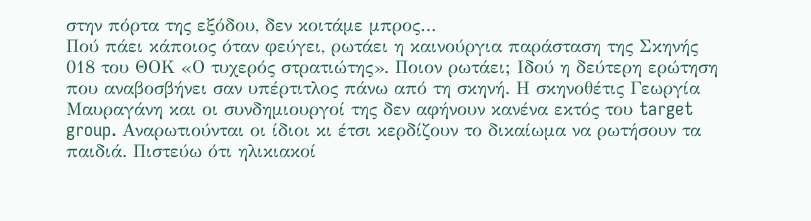στην πόρτα της εξόδου, δεν κοιτάμε μπρος…
Πού πάει κάποιος όταν φεύγει, ρωτάει η καινούργια παράσταση της Σκηνής 018 του ΘΟΚ «Ο τυχερός στρατιώτης». Ποιον ρωτάει; Ιδού η δεύτερη ερώτηση που αναβοσβήνει σαν υπέρτιτλος πάνω από τη σκηνή. Η σκηνοθέτις Γεωργία Μαυραγάνη και οι συνδημιουργοί της δεν αφήνουν κανένα εκτός του target group. Αναρωτιούνται οι ίδιοι κι έτσι κερδίζουν το δικαίωμα να ρωτήσουν τα παιδιά. Πιστεύω ότι ηλικιακοί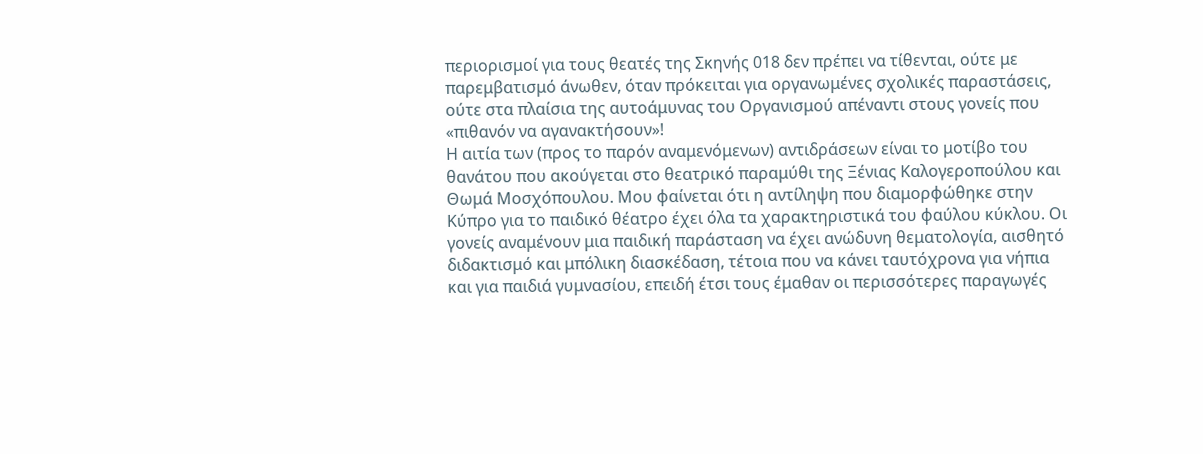περιορισμοί για τους θεατές της Σκηνής 018 δεν πρέπει να τίθενται, ούτε με παρεμβατισμό άνωθεν, όταν πρόκειται για οργανωμένες σχολικές παραστάσεις, ούτε στα πλαίσια της αυτοάμυνας του Οργανισμού απέναντι στους γονείς που «πιθανόν να αγανακτήσουν»!
Η αιτία των (προς το παρόν αναμενόμενων) αντιδράσεων είναι το μοτίβο του θανάτου που ακούγεται στο θεατρικό παραμύθι της Ξένιας Καλογεροπούλου και Θωμά Μοσχόπουλου. Μου φαίνεται ότι η αντίληψη που διαμορφώθηκε στην Κύπρο για το παιδικό θέατρο έχει όλα τα χαρακτηριστικά του φαύλου κύκλου. Οι γονείς αναμένουν μια παιδική παράσταση να έχει ανώδυνη θεματολογία, αισθητό διδακτισμό και μπόλικη διασκέδαση, τέτοια που να κάνει ταυτόχρονα για νήπια και για παιδιά γυμνασίου, επειδή έτσι τους έμαθαν οι περισσότερες παραγωγές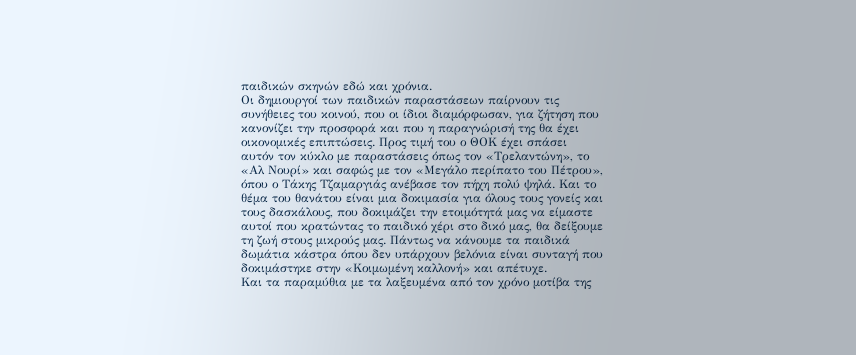παιδικών σκηνών εδώ και χρόνια.
Οι δημιουργοί των παιδικών παραστάσεων παίρνουν τις συνήθειες του κοινού, που οι ίδιοι διαμόρφωσαν, για ζήτηση που κανονίζει την προσφορά και που η παραγνώρισή της θα έχει οικονομικές επιπτώσεις. Προς τιμή του ο ΘΟΚ έχει σπάσει αυτόν τον κύκλο με παραστάσεις όπως τον «Τρελαντώνη», το «Αλ Νουρί» και σαφώς με τον «Μεγάλο περίπατο του Πέτρου», όπου ο Τάκης Τζαμαργιάς ανέβασε τον πήχη πολύ ψηλά. Και το θέμα του θανάτου είναι μια δοκιμασία για όλους τους γονείς και τους δασκάλους, που δοκιμάζει την ετοιμότητά μας να είμαστε αυτοί που κρατώντας το παιδικό χέρι στο δικό μας, θα δείξουμε τη ζωή στους μικρούς μας. Πάντως να κάνουμε τα παιδικά δωμάτια κάστρα όπου δεν υπάρχουν βελόνια είναι συνταγή που δοκιμάστηκε στην «Κοιμωμένη καλλονή» και απέτυχε.
Και τα παραμύθια με τα λαξευμένα από τον χρόνο μοτίβα της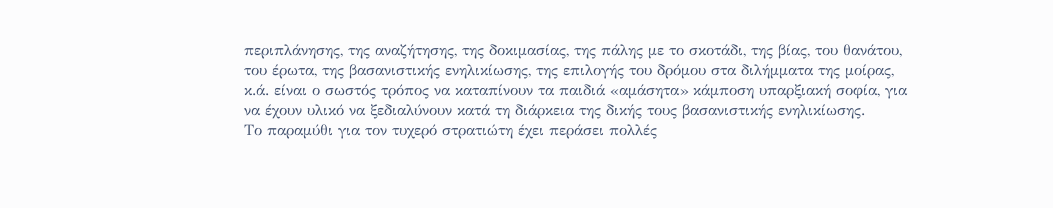περιπλάνησης, της αναζήτησης, της δοκιμασίας, της πάλης με το σκοτάδι, της βίας, του θανάτου, του έρωτα, της βασανιστικής ενηλικίωσης, της επιλογής του δρόμου στα διλήμματα της μοίρας, κ.ά. είναι ο σωστός τρόπος να καταπίνουν τα παιδιά «αμάσητα» κάμποση υπαρξιακή σοφία, για να έχουν υλικό να ξεδιαλύνουν κατά τη διάρκεια της δικής τους βασανιστικής ενηλικίωσης.
Το παραμύθι για τον τυχερό στρατιώτη έχει περάσει πολλές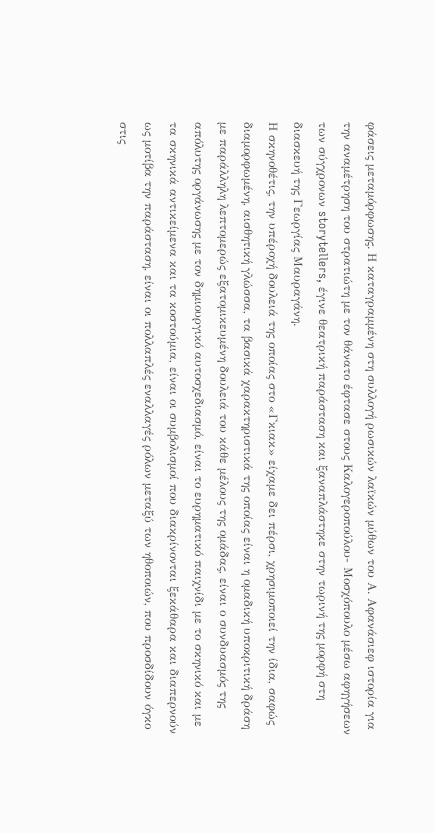φάσεις μεταμόρφωσης. Η καταγραμμένη στη συλλογή ρωσικών λαϊκών μύθων του Α. Αφανάσιεφ ιστορία για την αναμέτρηση του στρατιώτη με τον θάνατο έφτασε στους Καλογεροπούλου- Μοσχόπουλο μέσω αφηγήσεων των σύγχρονων storytellers, έγινε θεατρική παράσταση και ξαναπλάστηκε στην τωρινή της μορφή στη διασκευή της Γεωργίας Μαυραγάνη.
Η σκηνοθέτις, την υπέροχή δουλειά της οποίας στο «Γκιακ» είχαμε δει πέρσι, χρησιμοποιεί την ίδια, σαφώς διαμορφωμένη, αισθητική γλώσσα, τα βασικά χαρακτηριστικά της οποίας είναι η ομαδική υποκριτική δράση με παράλληλη λεπτομερώς εξατομικευμένη δουλειά του κάθε μέλους της ομάδας, είναι ο συνδυασμός της απόλυτης οργάνωσης με τον δημιουργικό αυτοσχεδιασμό, είναι το ευρηματικό παιχνίδι με το σκηνικό και με τα σκηνικά αντικείμενα και τα κοστούμια, είναι οι συμβολισμοί που διακρίνονται ξεκάθαρα και διαπερνούν ως μοτίβα την παράσταση, είναι οι πολλαπλές εναλλαγές ρόλων μεταξύ των ηθοποιών, που προσδίδουν όγκο στις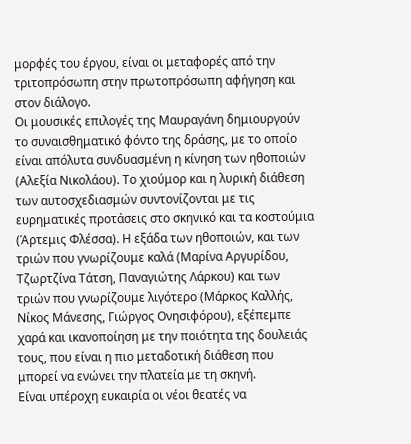μορφές του έργου, είναι οι μεταφορές από την τριτοπρόσωπη στην πρωτοπρόσωπη αφήγηση και στον διάλογο.
Οι μουσικές επιλογές της Μαυραγάνη δημιουργούν το συναισθηματικό φόντο της δράσης, με το οποίο είναι απόλυτα συνδυασμένη η κίνηση των ηθοποιών (Αλεξία Νικολάου). Το χιούμορ και η λυρική διάθεση των αυτοσχεδιασμών συντονίζονται με τις ευρηματικές προτάσεις στο σκηνικό και τα κοστούμια (Άρτεμις Φλέσσα). Η εξάδα των ηθοποιών, και των τριών που γνωρίζουμε καλά (Μαρίνα Αργυρίδου, Τζωρτζίνα Τάτση, Παναγιώτης Λάρκου) και των τριών που γνωρίζουμε λιγότερο (Μάρκος Καλλής, Νίκος Μάνεσης, Γιώργος Ονησιφόρου), εξέπεμπε χαρά και ικανοποίηση με την ποιότητα της δουλειάς τους, που είναι η πιο μεταδοτική διάθεση που μπορεί να ενώνει την πλατεία με τη σκηνή.
Είναι υπέροχη ευκαιρία οι νέοι θεατές να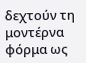δεχτούν τη μοντέρνα φόρμα ως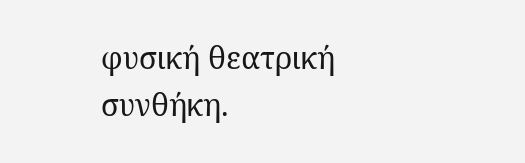φυσική θεατρική συνθήκη.